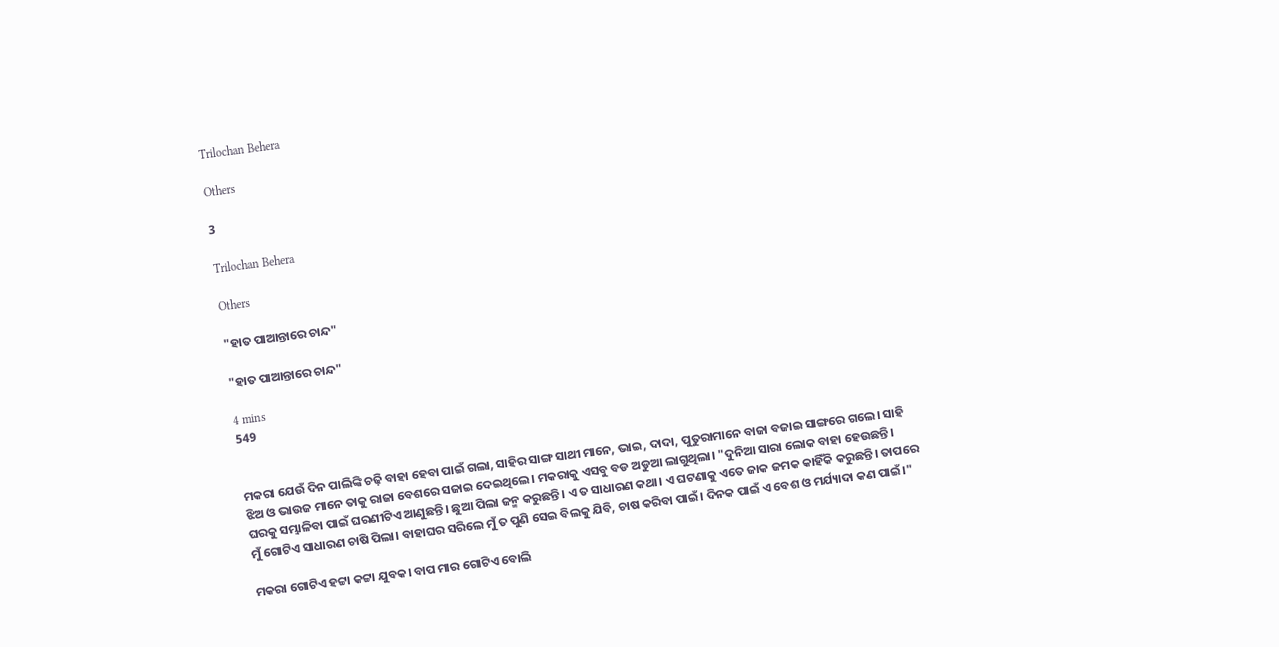Trilochan Behera

Others

3

Trilochan Behera

Others

"ହାତ ପାଆନ୍ତାରେ ଚାନ୍ଦ"

"ହାତ ପାଆନ୍ତାରେ ଚାନ୍ଦ"

4 mins
549


ମକରା ଯେଉଁ ଦିନ ପାଲିଙ୍କି ଚଢ଼ି ବାହା ହେବା ପାଇଁ ଗଲା, ସାହିର ସାଙ୍ଗ ସାଥୀ ମାନେ, ଭାଇ, ଦାଦା, ପୁତୁରାମାନେ ବାଜା ବଜାଇ ସାଙ୍ଗରେ ଗଲେ। ସାହି ଝିଅ ଓ ଭାଉଜ ମାନେ ତାକୁ ରାଜା ବେଶରେ ସଜାଇ ଦେଇଥିଲେ। ମକରାକୁ ଏସବୁ ବଡ ଅଡୁଆ ଲାଗୁଥିଲା। "ଦୁନିଆ ସାରା ଲୋକ ବାହା ହେଉଛନ୍ତି। ଘରକୁ ସମ୍ଭାଳିବା ପାଇଁ ଘରଣୀଟିଏ ଆଣୁଛନ୍ତି। ଛୁଆ ପିଲା ଜନ୍ମ କରୁଛନ୍ତି। ଏ ତ ସାଧାରଣ କଥା। ଏ ଘଟଣାକୁ ଏତେ ଜାକ ଜମକ କାହିଁକି କରୁଛନ୍ତି। ତାପରେ ମୁଁ ଗୋଟିଏ ସାଧାରଣ ଚାଷି ପିଲା। ବାହାଘର ସରିଲେ ମୁଁ ତ ପୁଣି ସେଇ ବିଲକୁ ଯିବି, ଚାଷ କରିବା ପାଇଁ। ଦିନକ ପାଇଁ ଏ ବେଶ ଓ ମର୍ଯ୍ୟାଦା କଣ ପାଇଁ।"

ମକରା ଗୋଟିଏ ହଟ୍ଟା କଟ୍ଟା ଯୁବକ। ବାପ ମାର ଗୋଟିଏ ବୋଲି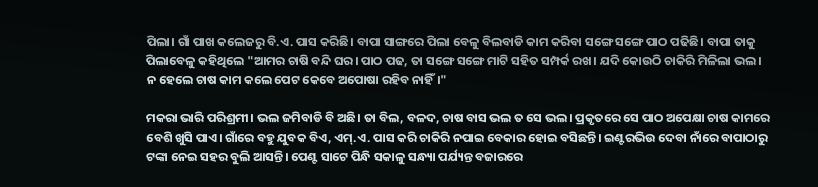ପିଲା। ଗାଁ ପାଖ କଲେଜରୁ ବି.ଏ. ପାସ କରିଛି। ବାପା ସାଙ୍ଗରେ ପିଲା ବେଳୁ ବିଲବାଡି କାମ କରିବା ସଙ୍ଗେ ସଙ୍ଗେ ପାଠ ପଢିଛି। ବାପା ତାକୁ ପିଲାବେଳୁ କହିଥିଲେ "ଆମର ଚାଷି ବନ୍ଦି ଘର। ପାଠ ପଢ, ତା ସଙ୍ଗେ ସଙ୍ଗେ ମାଟି ସହିତ ସମ୍ପର୍କ ରଖ। ଯଦି କୋଉଠି ଚାକିରି ମିଳିଲା ଭଲ। ନ ହେଲେ ଚାଷ କାମ କଲେ ପେଟ କେବେ ଅପୋଷା ରହିବ ନାହିଁ।"

ମକରା ଭାରି ପରିଶ୍ରମୀ। ଭଲ ଜମିବାଡି ବି ଅଛି। ତା ବିଲ, ବଳଦ, ଚାଷ ବାସ ଭଲ ତ ସେ ଭଲ। ପ୍ରକୃତରେ ସେ ପାଠ ଅପେକ୍ଷା ଚାଷ କାମରେ ବେଶି ଖୁସି ପାଏ। ଗାଁରେ ବହୁ ଯୁବକ ବିଏ, ଏମ୍.ଏ. ପାସ କରି ଚାକିରି ନପାଇ ବେକାର ହୋଇ ବସିଛନ୍ତି। ଇଣ୍ଟରଭିଉ ଦେବା ନାଁରେ ବାପାଠାରୁ ଟଙ୍କା ନେଇ ସହର ବୁଲି ଆସନ୍ତି। ପେଣ୍ଟ ସାଟେ ପିନ୍ଧି ସକାଳୁ ସନ୍ଧ୍ୟା ପର୍ଯ୍ୟନ୍ତ ବଜାରରେ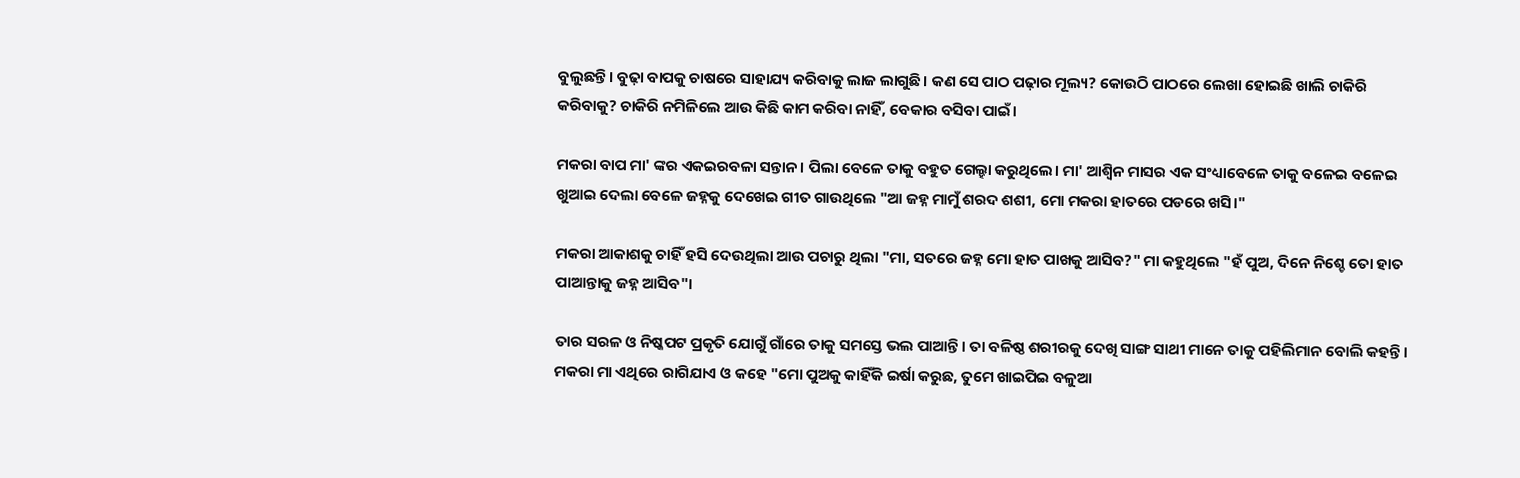ବୁଲୁଛନ୍ତି। ବୁଢ଼ା ବାପକୁ ଚାଷରେ ସାହାଯ୍ୟ କରିବାକୁ ଲାଜ ଲାଗୁଛି। କଣ ସେ ପାଠ ପଢ଼ାର ମୂଲ୍ୟ? କୋଉଠି ପାଠରେ ଲେଖା ହୋଇଛି ଖାଲି ଚାକିରି କରିବାକୁ? ଚାକିରି ନମିଳିଲେ ଆଉ କିଛି କାମ କରିବା ନାହିଁ, ବେକାର ବସିବା ପାଇଁ।

ମକରା ବାପ ମା' ଙ୍କର ଏକଇରବଳା ସନ୍ତାନ। ପିଲା ବେଳେ ତାକୁ ବହୁତ ଗେଲ୍ହା କରୁଥିଲେ। ମା' ଆଶ୍ଵିନ ମାସର ଏକ ସଂଧ୍ୟାବେଳେ ତାକୁ ବଳେଇ ବଳେଇ ଖୁଆଇ ଦେଲା ବେଳେ ଜହ୍ନକୁ ଦେଖେଇ ଗୀତ ଗାଉଥିଲେ "ଆ ଜହ୍ନ ମାମୁଁ ଶରଦ ଶଶୀ, ମୋ ମକରା ହାତରେ ପଡରେ ଖସି।"

ମକରା ଆକାଶକୁ ଚାହିଁ ହସି ଦେଉଥିଲା ଆଉ ପଚାରୁ ଥିଲା "ମା, ସତରେ ଜହ୍ନ ମୋ ହାତ ପାଖକୁ ଆସିବ?" ମା କହୁଥିଲେ "ହଁ ପୁଅ, ଦିନେ ନିଶ୍ଚେ ତୋ ହାତ ପାଆନ୍ତାକୁ ଜହ୍ନ ଆସିବ"।

ତାର ସରଳ ଓ ନିଷ୍କପଟ ପ୍ରକୃତି ଯୋଗୁଁ ଗାଁରେ ତାକୁ ସମସ୍ତେ ଭଲ ପାଆନ୍ତି। ତା ବଳିଷ୍ଠ ଶରୀରକୁ ଦେଖି ସାଙ୍ଗ ସାଥୀ ମାନେ ତାକୁ ପହିଲିମାନ ବୋଲି କହନ୍ତି। ମକରା ମା ଏଥିରେ ରାଗିଯାଏ ଓ କହେ "ମୋ ପୁଅକୁ କାହିଁକି ଇର୍ଷା କରୁଛ, ତୁମେ ଖାଇପିଇ ବଳୁଆ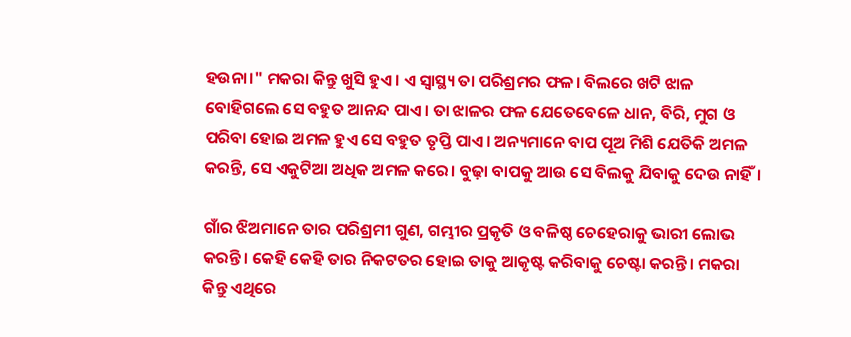ହଉନା।" ମକରା କିନ୍ତୁ ଖୁସି ହୁଏ। ଏ ସ୍ଵାସ୍ଥ୍ୟ ତା ପରିଶ୍ରମର ଫଳ। ବିଲରେ ଖଟି ଝାଳ ବୋହିଗଲେ ସେ ବହୁତ ଆନନ୍ଦ ପାଏ। ତା ଝାଳର ଫଳ ଯେତେବେଳେ ଧାନ, ବିରି, ମୁଗ ଓ ପରିବା ହୋଇ ଅମଳ ହୁଏ ସେ ବହୁତ ତୃପ୍ତି ପାଏ। ଅନ୍ୟମାନେ ବାପ ପୂଅ ମିଶି ଯେତିକି ଅମଳ କରନ୍ତି, ସେ ଏକୁଟିଆ ଅଧିକ ଅମଳ କରେ। ବୁଢ଼ା ବାପକୁ ଆଉ ସେ ବିଲକୁ ଯିବାକୁ ଦେଉ ନାହିଁ।

ଗାଁର ଝିଅମାନେ ତାର ପରିଶ୍ରମୀ ଗୁଣ, ଗମ୍ଭୀର ପ୍ରକୃତି ଓ ବଳିଷ୍ଠ ଚେହେରାକୁ ଭାରୀ ଲୋଭ କରନ୍ତି। କେହି କେହି ତାର ନିକଟତର ହୋଇ ତାକୁ ଆକୃଷ୍ଟ କରିବାକୁ ଚେଷ୍ଟା କରନ୍ତି। ମକରା କିନ୍ତୁ ଏଥିରେ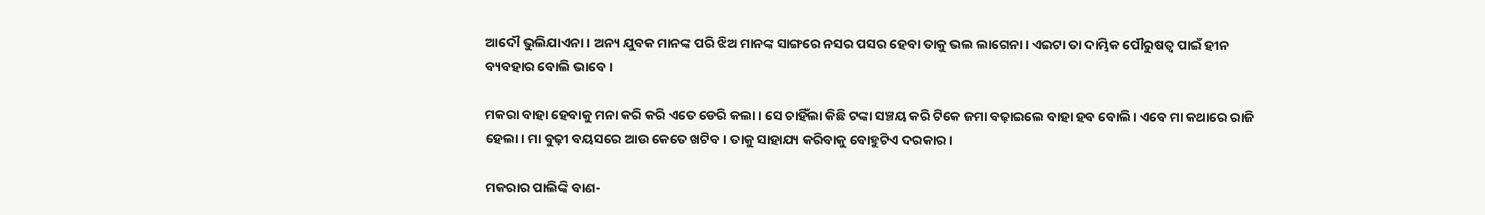ଆଦୌ ଭୁଲିଯାଏନା। ଅନ୍ୟ ଯୁବକ ମାନଙ୍କ ପରି ଝିଅ ମାନଙ୍କ ସାଙ୍ଗରେ ନସର ପସର ହେବା ତାକୁ ଭଲ ଲାଗେନା। ଏଇଟା ତା ଦାମ୍ଭିକ ପୌରୁଷତ୍ଵ ପାଇଁ ହୀନ ବ୍ୟବହାର ବୋଲି ଭାବେ।

ମକରା ବାହା ହେବାକୁ ମନା କରି କରି ଏତେ ଡେରି କଲା। ସେ ଚାହିଁଲା କିଛି ଟଙ୍କା ସଞ୍ଚୟ କରି ଟିକେ ଜମା ବଢ଼ାଇଲେ ବାହା ହବ ବୋଲି। ଏବେ ମା କଥାରେ ରାଜି ହେଲା। ମା ବୁଢ଼ୀ ବୟସରେ ଆଉ କେତେ ଖଟିବ। ତାକୁ ସାହାଯ୍ୟ କରିବାକୁ ବୋହୁଟିଏ ଦରକାର।

ମକରାର ପାଲିଙ୍କି ବାଣ-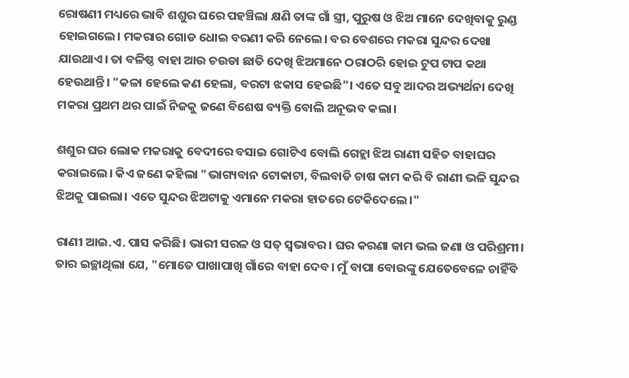ରୋଷଣୀ ମଧ୍ୟରେ ଭାବି ଶଶୁର ଘରେ ପହଞ୍ଚିଲା କ୍ଷଣି ତାଙ୍କ ଗାଁ ସ୍ତ୍ରୀ, ପୁରୁଷ ଓ ଝିଅ ମାନେ ଦେଖିବାକୁ ରୁଣ୍ଡ ହୋଇଗଲେ। ମକରାର ଗୋଡ ଧୋଇ ବରଣୀ କରି ନେଲେ। ବର ବେଶରେ ମକରା ସୁନ୍ଦର ଦେଖା ଯାଉଥାଏ। ତା ବଳିଷ୍ଠ ବାହା ଆଉ ଚଉଡା ଛାତି ଦେଖି ଝିଅମାନେ ଠରାଠରି ହୋଇ ଟୁପ ଟାପ କଥା ହେଉଥାନ୍ତି। "କଳା ହେଲେ କଣ ହେଲା, ବରଟା ଝକାସ ହେଇଛି"। ଏତେ ସବୁ ଆଦର ଅଭ୍ୟର୍ଥନା ଦେଖି ମକରା ପ୍ରଥମ ଥର ପାଇଁ ନିଜକୁ ଜଣେ ବିଶେଷ ବ୍ୟକ୍ତି ବୋଲି ଅନୂଭବ କଲା।

ଶଶୁର ଘର ଲୋକ ମକରାକୁ ବେଦୀରେ ବସାଇ ଗୋଟିଏ ବୋଲି ଗେହ୍ଲା ଝିଅ ରାଣୀ ସହିତ ବାହାଘର କରାଇଲେ। କିଏ ଜଣେ କହିଲା "ଭାଗ୍ୟବାନ ଟୋକାଟା, ବିଲବାଡି ଚାଷ କାମ କରି ବି ରାଣୀ ଭଳି ସୁନ୍ଦର ଝିଅକୁ ପାଇଲା। ଏତେ ସୁନ୍ଦର ଝିଅଟାକୁ ଏମାନେ ମକରା ହାତରେ ଟେକିଦେଲେ।"

ରାଣୀ ଆଇ.ଏ. ପାସ କରିଛି। ଭାରୀ ସରଳ ଓ ସତ୍ ସ୍ଵଭାବର। ଘର କରଣା କାମ ଭଲ ଜଣା ଓ ପରିଶ୍ରମୀ। ତାର ଇଚ୍ଛାଥିଲା ଯେ, "ମୋତେ ପାଖାପାଖି ଗାଁରେ ବାହା ଦେବ। ମୁଁ ବାପା ବୋଉଙ୍କୁ ଯେତେବେଳେ ଚାହିଁବି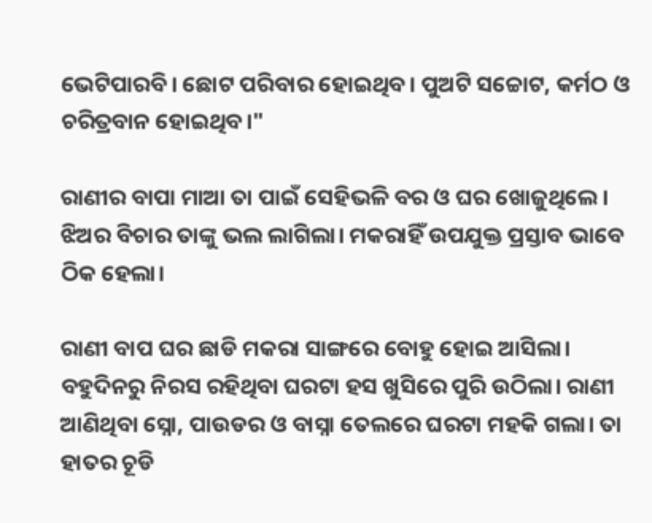ଭେଟିପାରବି। ଛୋଟ ପରିବାର ହୋଇଥିବ। ପୁଅଟି ସଚ୍ଚୋଟ, କର୍ମଠ ଓ ଚରିତ୍ରବାନ ହୋଇଥିବ।"

ରାଣୀର ବାପା ମାଆ ତା ପାଇଁ ସେହିଭଳି ବର ଓ ଘର ଖୋଜୁଥିଲେ। ଝିଅର ବିଚାର ତାଙ୍କୁ ଭଲ ଲାଗିଲା। ମକରାହିଁ ଉପଯୁକ୍ତ ପ୍ରସ୍ତାବ ଭାବେ ଠିକ ହେଲା।

ରାଣୀ ବାପ ଘର ଛାଡି ମକରା ସାଙ୍ଗରେ ବୋହୁ ହୋଇ ଆସିଲା। ବହୁଦିନରୁ ନିରସ ରହିଥିବା ଘରଟା ହସ ଖୁସିରେ ପୁରି ଉଠିଲା। ରାଣୀ ଆଣିଥିବା ସ୍ନୋ, ପାଉଡର ଓ ବାସ୍ନା ତେଲରେ ଘରଟା ମହକି ଗଲା। ତା ହାତର ଚୂଡି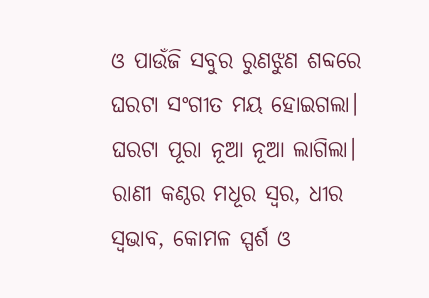ଓ ପାଉଁଜି ସବୁର ରୁଣଝୁଣ ଶବ୍ଦରେ ଘରଟା ସଂଗୀତ ମୟ ହୋଇଗଲା। ଘରଟା ପୂରା ନୂଆ ନୂଆ ଲାଗିଲା। ରାଣୀ କଣ୍ଠର ମଧୂର ସ୍ଵର, ଧୀର ସ୍ଵଭାବ, କୋମଳ ସ୍ପର୍ଶ ଓ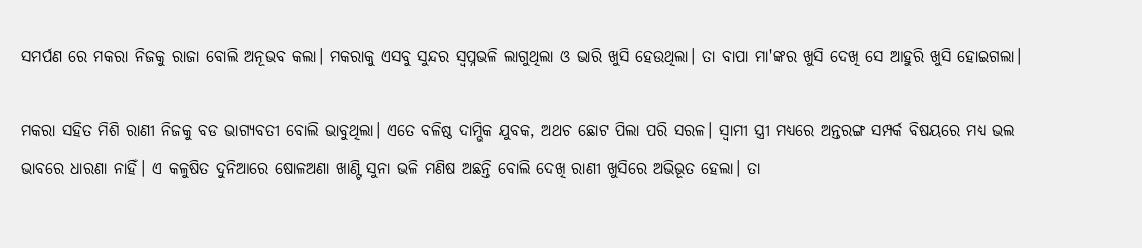ସମର୍ପଣ ରେ ମକରା ନିଜକୁ ରାଜା ବୋଲି ଅନୂଭବ କଲା। ମକରାକୁ ଏସବୁ ସୁନ୍ଦର ସ୍ଵପ୍ନଭଳି ଲାଗୁଥିଲା ଓ ଭାରି ଖୁସି ହେଉଥିଲା। ତା ବାପା ମା'ଙ୍କର ଖୁସି ଦେଖି ସେ ଆହୁରି ଖୁସି ହୋଇଗଲା।

ମକରା ସହିତ ମିଶି ରାଣୀ ନିଜକୁ ବଡ ଭାଗ୍ୟବତୀ ବୋଲି ଭାବୁଥିଲା। ଏତେ ବଳିଷ୍ଠ ଦାମ୍ଭିକ ଯୁବକ, ଅଥଚ ଛୋଟ ପିଲା ପରି ସରଳ। ସ୍ଵାମୀ ସ୍ତ୍ରୀ ମଧ୍ୟରେ ଅନ୍ତରଙ୍ଗ ସମ୍ପର୍କ ବିଷୟରେ ମଧ୍ୟ ଭଲ ଭାବରେ ଧାରଣା ନାହିଁ। ଏ କଳୁଷିତ ଦୁନିଆରେ ଷୋଳଅଣା ଖାଣ୍ଟି ସୁନା ଭଳି ମଣିଷ ଅଛନ୍ତି ବୋଲି ଦେଖି ରାଣୀ ଖୁସିରେ ଅଭିଭୂତ ହେଲା। ତା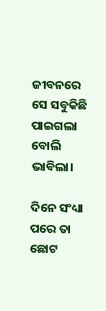ଜୀବନରେ ସେ ସବୁକିଛି ପାଇଗଲା ବୋଲି ଭାବିଲା।

ଦିନେ ସଂଧ୍ୟା ପରେ ତା ଛୋଟ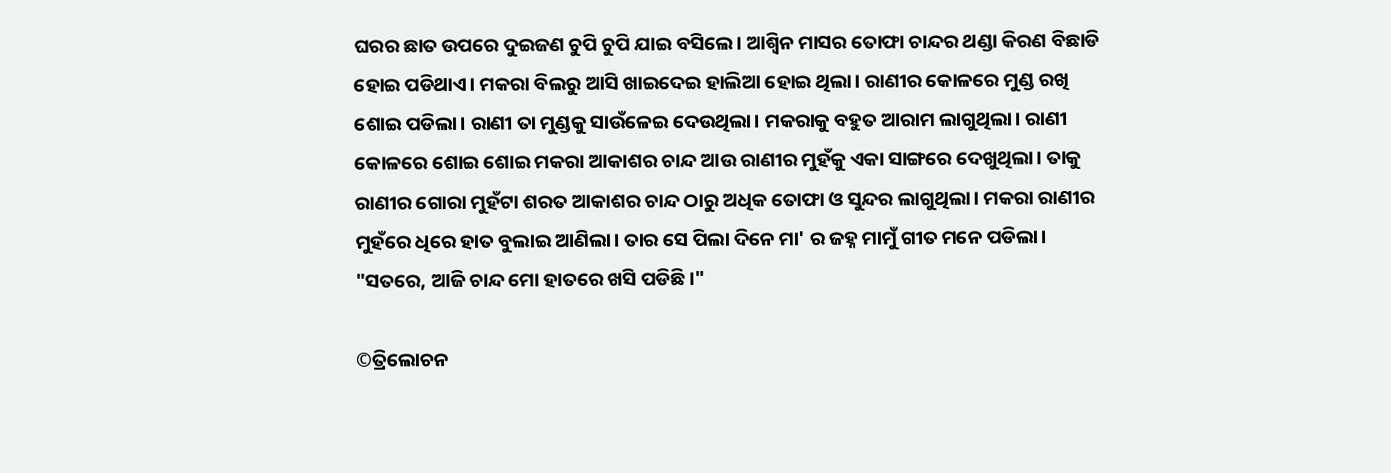ଘରର ଛାତ ଉପରେ ଦୁଇଜଣ ଚୁପି ଚୁପି ଯାଇ ବସିଲେ। ଆଶ୍ଵିନ ମାସର ତୋଫା ଚାନ୍ଦର ଥଣ୍ଡା କିରଣ ବିଛାଡି ହୋଇ ପଡିଥାଏ। ମକରା ବିଲରୁ ଆସି ଖାଇଦେଇ ହାଲିଆ ହୋଇ ଥିଲା। ରାଣୀର କୋଳରେ ମୁଣ୍ଡ ରଖି ଶୋଇ ପଡିଲା। ରାଣୀ ତା ମୁଣ୍ଡକୁ ସାଉଁଳେଇ ଦେଉଥିଲା। ମକରାକୁ ବହୁତ ଆରାମ ଲାଗୁଥିଲା। ରାଣୀ କୋଳରେ ଶୋଇ ଶୋଇ ମକରା ଆକାଶର ଚାନ୍ଦ ଆଉ ରାଣୀର ମୁହଁକୁ ଏକା ସାଙ୍ଗରେ ଦେଖୁଥିଲା। ତାକୁ ରାଣୀର ଗୋରା ମୁହଁଟା ଶରତ ଆକାଶର ଚାନ୍ଦ ଠାରୁ ଅଧିକ ତୋଫା ଓ ସୁନ୍ଦର ଲାଗୁଥିଲା। ମକରା ରାଣୀର ମୁହଁରେ ଧିରେ ହାତ ବୁଲାଇ ଆଣିଲା। ତାର ସେ ପିଲା ଦିନେ ମା' ର ଜହ୍ନ ମାମୁଁ ଗୀତ ମନେ ପଡିଲା। "ସତରେ, ଆଜି ଚାନ୍ଦ ମୋ ହାତରେ ଖସି ପଡିଛି।"

©ତ୍ରିଲୋଚନ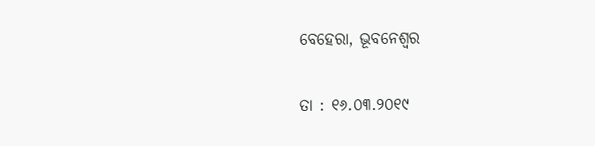ବେହେରା, ଭୂବନେଶ୍ଵର

ତା : ୧୬.୦୩.୨୦୧୯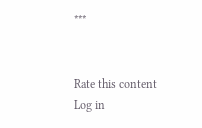***


Rate this content
Log in